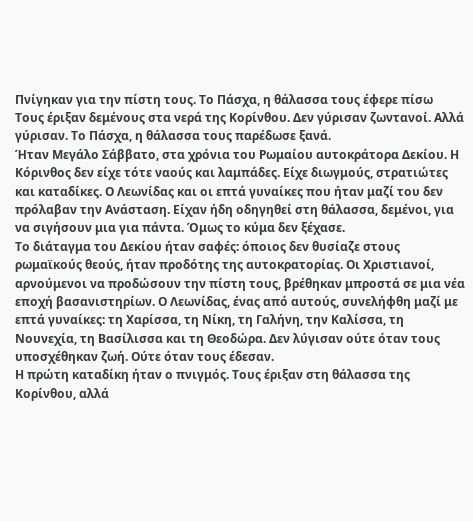Πνίγηκαν για την πίστη τους. Το Πάσχα, η θάλασσα τους έφερε πίσω
Τους έριξαν δεμένους στα νερά της Κορίνθου. Δεν γύρισαν ζωντανοί. Αλλά γύρισαν. Το Πάσχα, η θάλασσα τους παρέδωσε ξανά.
Ήταν Μεγάλο Σάββατο, στα χρόνια του Ρωμαίου αυτοκράτορα Δεκίου. Η Κόρινθος δεν είχε τότε ναούς και λαμπάδες. Είχε διωγμούς, στρατιώτες και καταδίκες. Ο Λεωνίδας και οι επτά γυναίκες που ήταν μαζί του δεν πρόλαβαν την Ανάσταση. Είχαν ήδη οδηγηθεί στη θάλασσα, δεμένοι, για να σιγήσουν μια για πάντα. Όμως το κύμα δεν ξέχασε.
Το διάταγμα του Δεκίου ήταν σαφές: όποιος δεν θυσίαζε στους ρωμαϊκούς θεούς, ήταν προδότης της αυτοκρατορίας. Οι Χριστιανοί, αρνούμενοι να προδώσουν την πίστη τους, βρέθηκαν μπροστά σε μια νέα εποχή βασανιστηρίων. Ο Λεωνίδας, ένας από αυτούς, συνελήφθη μαζί με επτά γυναίκες: τη Χαρίσσα, τη Νίκη, τη Γαλήνη, την Καλίσσα, τη Νουνεχία, τη Βασίλισσα και τη Θεοδώρα. Δεν λύγισαν ούτε όταν τους υποσχέθηκαν ζωή. Ούτε όταν τους έδεσαν.
Η πρώτη καταδίκη ήταν ο πνιγμός. Τους έριξαν στη θάλασσα της Κορίνθου, αλλά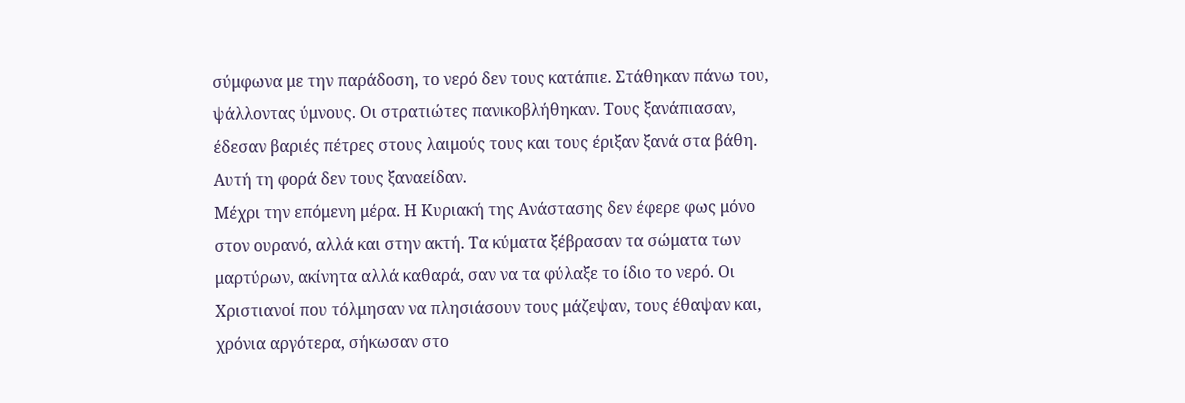σύμφωνα με την παράδοση, το νερό δεν τους κατάπιε. Στάθηκαν πάνω του, ψάλλοντας ύμνους. Οι στρατιώτες πανικοβλήθηκαν. Τους ξανάπιασαν, έδεσαν βαριές πέτρες στους λαιμούς τους και τους έριξαν ξανά στα βάθη. Αυτή τη φορά δεν τους ξαναείδαν.
Μέχρι την επόμενη μέρα. Η Κυριακή της Ανάστασης δεν έφερε φως μόνο στον ουρανό, αλλά και στην ακτή. Τα κύματα ξέβρασαν τα σώματα των μαρτύρων, ακίνητα αλλά καθαρά, σαν να τα φύλαξε το ίδιο το νερό. Οι Χριστιανοί που τόλμησαν να πλησιάσουν τους μάζεψαν, τους έθαψαν και, χρόνια αργότερα, σήκωσαν στο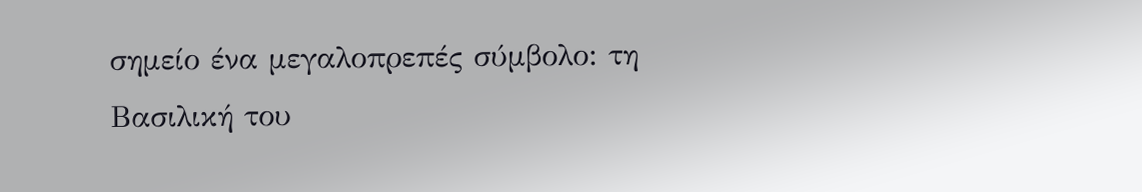σημείο ένα μεγαλοπρεπές σύμβολο: τη Βασιλική του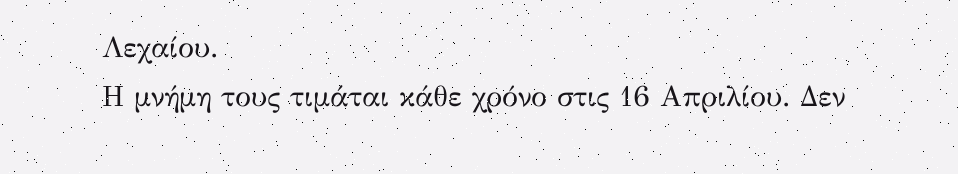Λεχαίου.
Η μνήμη τους τιμάται κάθε χρόνο στις 16 Απριλίου. Δεν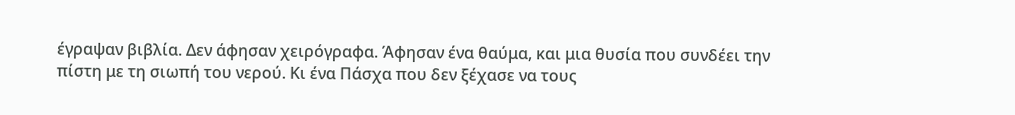έγραψαν βιβλία. Δεν άφησαν χειρόγραφα. Άφησαν ένα θαύμα, και μια θυσία που συνδέει την πίστη με τη σιωπή του νερού. Κι ένα Πάσχα που δεν ξέχασε να τους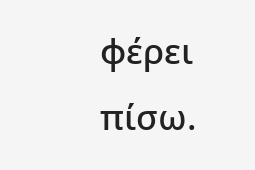φέρει πίσω.